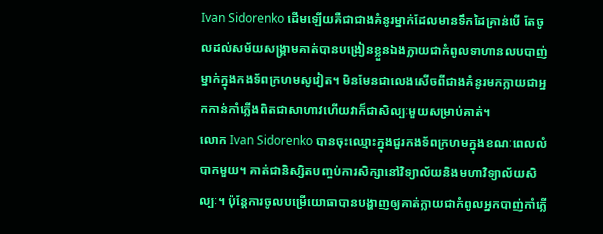Ivan Sidorenko ដើមឡើយគឺជាជាងគំនូរម្នាក់ដែលមានទឹកដៃគ្រាន់បើ តែចូលដល់សម័យសង្គ្រាមគាត់បានបង្រៀនខ្លួនឯងក្លាយជាកំពូលទាហានលបបាញ់ម្នាក់ក្នុងកងទ័ពក្រហមសូវៀត។ មិនមែនជាលេងសើចពីជាងគំនូរមកក្លាយជាអ្នកកាន់កាំភ្លើងពិតជាសាហាវហើយវាក៏ជាសិល្បៈមួយសម្រាប់គាត់។
លោក Ivan Sidorenko បានចុះឈ្មោះក្នុងជួរកងទ័ពក្រហមក្នុងខណៈពេលលំបាកមួយ។ គាត់ជានិស្សិតបញ្ចប់ការសិក្សានៅវិទ្យាល័យនិងមហាវិទ្យាល័យសិល្បៈ។ ប៉ុន្តែការចូលបម្រើយោធាបានបង្ហាញឲ្យគាត់ក្លាយជាកំពូលអ្នកបាញ់កាំភ្លើ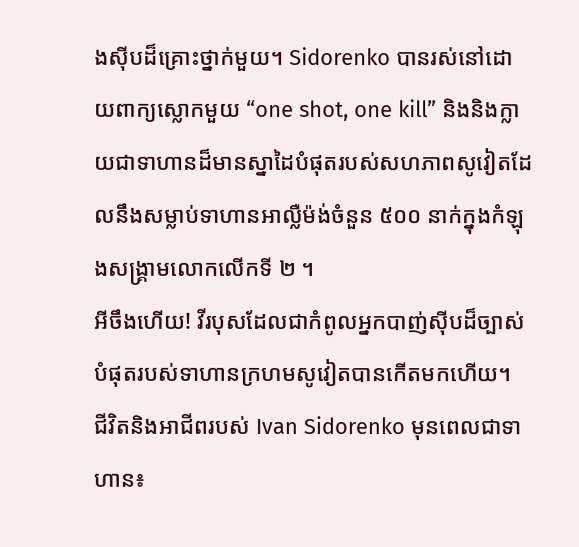ងស៊ីបដ៏គ្រោះថ្នាក់មួយ។ Sidorenko បានរស់នៅដោយពាក្យស្លោកមួយ “one shot, one kill” និងនិងក្លាយជាទាហានដ៏មានស្នាដៃបំផុតរបស់សហភាពសូវៀតដែលនឹងសម្លាប់ទាហានអាល្លឺម៉ង់ចំនួន ៥០០ នាក់ក្នុងកំឡុងសង្គ្រាមលោកលើកទី ២ ។
អីចឹងហើយ! វីរបុសដែលជាកំពូលអ្នកបាញ់ស៊ីបដ៏ច្បាស់បំផុតរបស់ទាហានក្រហមសូវៀតបានកើតមកហើយ។
ជីវិតនិងអាជីពរបស់ Ivan Sidorenko មុនពេលជាទាហាន៖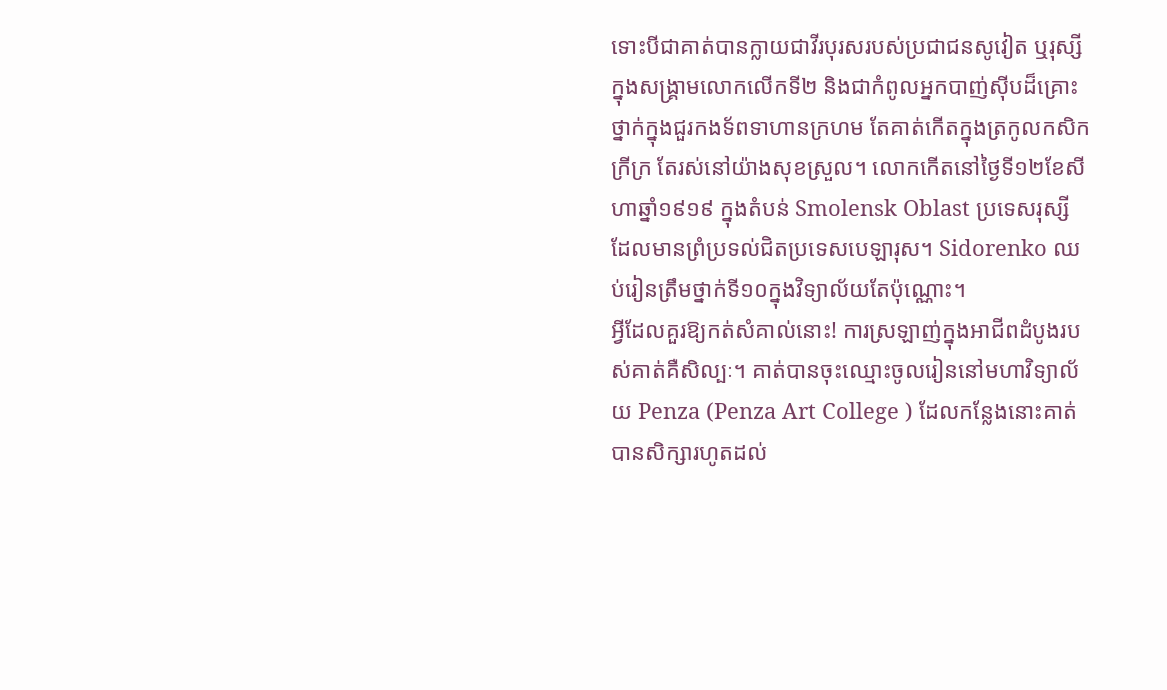ទោះបីជាគាត់បានក្លាយជាវីរបុរសរបស់ប្រជាជនសូវៀត ឬរុស្សីក្នុងសង្គ្រាមលោកលើកទី២ និងជាកំពូលអ្នកបាញ់ស៊ីបដ៏គ្រោះថ្នាក់ក្នុងជួរកងទ័ពទាហានក្រហម តែគាត់កើតក្នុងត្រកូលកសិកក្រីក្រ តែរស់នៅយ៉ាងសុខស្រួល។ លោកកើតនៅថ្ងៃទី១២ខែសីហាឆ្នាំ១៩១៩ ក្នុងតំបន់ Smolensk Oblast ប្រទេសរុស្សីដែលមានព្រំប្រទល់ជិតប្រទេសបេឡារុស។ Sidorenko ឈប់រៀនត្រឹមថ្នាក់ទី១០ក្នុងវិទ្យាល័យតែប៉ុណ្ណោះ។
អ្វីដែលគួរឱ្យកត់សំគាល់នោះ! ការស្រឡាញ់ក្នុងអាជីពដំបូងរបស់គាត់គឺសិល្បៈ។ គាត់បានចុះឈ្មោះចូលរៀននៅមហាវិទ្យាល័យ Penza (Penza Art College ) ដែលកន្លែងនោះគាត់បានសិក្សារហូតដល់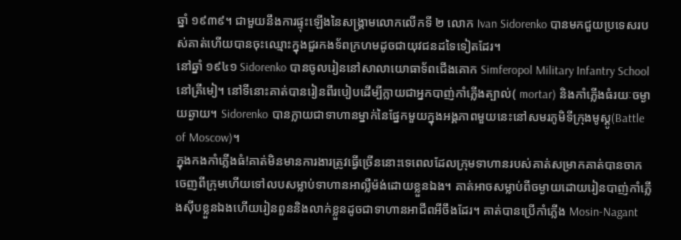ឆ្នាំ ១៩៣៩។ ជាមួយនឹងការផ្ទុះឡើងនៃសង្គ្រាមលោកលើកទី ២ លោក Ivan Sidorenko បានមកជួយប្រទេសរបស់គាត់ហើយបានចុះឈ្មោះក្នុងជួរកងទ័ពក្រហមដូចជាយុវជនដទៃទៀតដែរ។
នៅឆ្នាំ ១៩៤១ Sidorenko បានចូលរៀននៅសាលាយោធាទ័ពជើងគោក Simferopol Military Infantry School នៅគ្រីមៀ។ នៅទីនោះគាត់បានរៀនពីរបៀបដើម្បីក្លាយជាអ្នកបាញ់កាំភ្លើងត្បាល់( mortar) និងកាំភ្លើងធំរយៈចម្ងាយឆ្ងាយ។ Sidorenko បានក្លាយជាទាហានម្នាក់នៃផ្នែកមួយក្នុងអង្គភាពមួយនេះនៅសមរភូមិទីក្រុងមូស្គូ(Battle of Moscow)។
ក្នុងកងកាំភ្លើងធំ!គាត់មិនមានការងារត្រូវធ្វើច្រើននោះទេពេលដែលក្រុមទាហានរបស់គាត់សម្រាកគាត់បានចាកចេញពីក្រុមហើយទៅលបសម្លាប់ទាហានអាល្លឺម៉ង់ដោយខ្លួនឯង។ គាត់អាចសម្លាប់ពីចម្ងាយដោយរៀនបាញ់កាំភ្លើងស៊ីបខ្លួនឯងហើយរៀនពួននិងលាក់ខ្លួនដូចជាទាហានអាជីពអីចឹងដែរ។ គាត់បានប្រើកាំភ្លើង Mosin-Nagant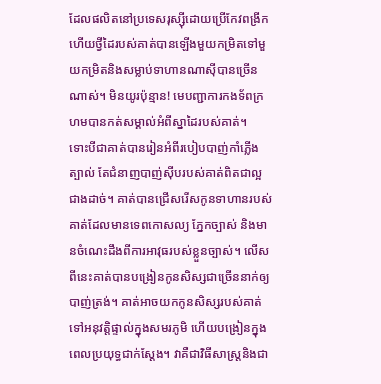ដែលផលិតនៅប្រទេសរុស្ស៊ីដោយប្រើកែវពង្រីក ហើយថ្វីដៃរបស់គាត់បានឡើងមួយកម្រិតទៅមួយកម្រិតនិងសម្លាប់ទាហានណាស៊ីបានច្រើនណាស់។ មិនយូរប៉ុន្មាន! មេបញ្ជាការកងទ័ពក្រហមបានកត់សម្គាល់អំពីស្នាដៃរបស់គាត់។
ទោះបីជាគាត់បានរៀនអំពីរបៀបបាញ់កាំភ្លើងត្បាល់ តែជំនាញបាញ់ស៊ីបរបស់គាត់ពិតជាល្អជាងដាច់។ គាត់បានជ្រើសរើសកូនទាហានរបស់គាត់ដែលមានទេពកោសល្យ ភ្នែកច្បាស់ និងមានចំណេះដឹងពីការអាវុធរបស់ខ្លួនច្បាស់។ លើសពីនេះគាត់បានបង្រៀនកូនសិស្សជាច្រើននាក់ឲ្យបាញ់ត្រង់។ គាត់អាចយកកូនសិស្សរបស់គាត់ទៅអនុវត្តិផ្ទាល់ក្នុងសមរភូមិ ហើយបង្រៀនក្នុងពេលប្រយុទ្ធជាក់ស្ដែង។ វាគឺជាវិធីសាស្រ្តនិងជា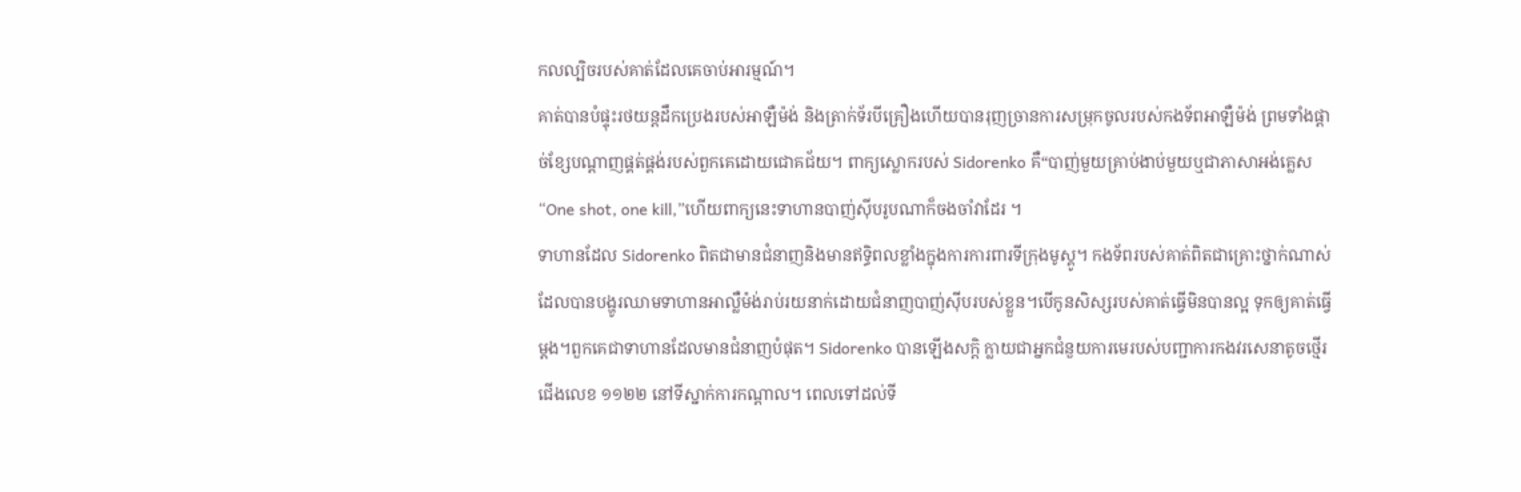កលល្បិចរបស់គាត់ដែលគេចាប់អារម្មណ៍។
គាត់បានបំផ្ទុះរថយន្ដដឹកប្រេងរបស់អាឡឺម៉ង់ និងត្រាក់ទ័របីគ្រឿងហើយបានរុញច្រានការសម្រុកចូលរបស់កងទ័ពអាឡឺម៉ង់ ព្រមទាំងផ្ដាច់ខ្សែបណ្ដាញផ្គត់ផ្គង់របស់ពួកគេដោយជោគជ័យ។ ពាក្យស្លោករបស់ Sidorenko គឺ“បាញ់មួយគ្រាប់ងាប់មួយឬជាភាសាអង់គ្លេស “One shot, one kill,”ហើយពាក្យនេះទាហានបាញ់ស៊ីបរូបណាក៏ចងចាំវាដែរ ។
ទាហានដែល Sidorenko ពិតជាមានជំនាញនិងមានឥទ្ធិពលខ្លាំងក្នុងការការពារទីក្រុងមូស្គូ។ កងទ័ពរបស់គាត់ពិតជាគ្រោះថ្នាក់ណាស់ដែលបានបង្ហូរឈាមទាហានអាល្លឺម៉ង់រាប់រយនាក់ដោយជំនាញបាញ់ស៊ីបរបស់ខ្លួន។បើកូនសិស្សរបស់គាត់ធ្វើមិនបានល្អ ទុកឲ្យគាត់ធ្វើម្ដង។ពួកគេជាទាហានដែលមានជំនាញបំផុត។ Sidorenko បានឡើងសក្ដិ ក្លាយជាអ្នកជំនួយការមេរបស់បញ្ជាការកងវរសេនាតូចថ្មើរជើងលេខ ១១២២ នៅទីស្នាក់ការកណ្តាល។ ពេលទៅដល់ទី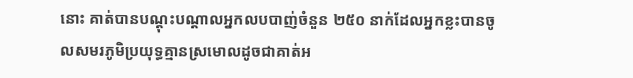នោះ គាត់បានបណ្តុះបណ្តាលអ្នកលបបាញ់ចំនួន ២៥០ នាក់ដែលអ្នកខ្លះបានចូលសមរភូមិប្រយុទ្ធគ្មានស្រមោលដូចជាគាត់អ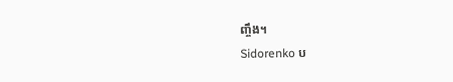ញ្ចឹង។
Sidorenko ប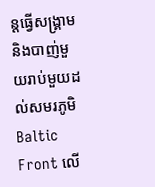ន្តធ្វើសង្គ្រាមនិងបាញ់មួយរាប់មួយដល់សមរភូមិ Baltic Front លើ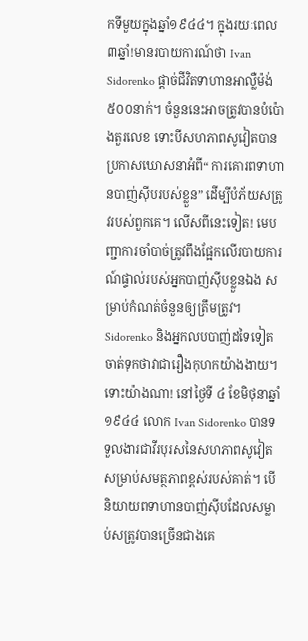កទីមួយក្នុងឆ្នាំ១៩៤៤។ ក្នុងរយៈពេល៣ឆ្នាំ!មានរបាយការណ៍ថា Ivan Sidorenko ផ្ដាច់ជីវិតទាហានអាល្លឺម៉ង់៥០០នាក់។ ចំនួននេះអាចត្រូវបានបំប៉ោងតួរលេខ ទោះបីសហភាពសូវៀតបានប្រកាសឃោសនាអំពី“ ការគោរពទាហានបាញ់ស៊ីបរបស់ខ្លួន” ដើម្បីបំភ័យសត្រូវរបស់ពួកគេ។ លើសពីនេះទៀត! មេបញ្ជាការចាំបាច់ត្រូវពឹងផ្អែកលើរបាយការណ៍ផ្ទាល់របស់អ្នកបាញ់ស៊ីបខ្លួនឯង សម្រាប់កំណត់ចំនួនឲ្យត្រឹមត្រូវ។ Sidorenko និងអ្នកលបបាញ់ដទៃទៀត ចាត់ទុកថាវាជារឿងកុហកយ៉ាងងាយ។
ទោះយ៉ាងណា! នៅថ្ងៃទី ៤ ខែមិថុនាឆ្នាំ ១៩៤៤ លោក Ivan Sidorenko បានទទួលងារជាវីរបុរសនៃសហភាពសូវៀតសម្រាប់សមត្ថភាពខ្ពស់របស់គាត់។ បើនិយាយពទាហានបាញ់ស៊ីបដែលសម្លាប់សត្រូវបានច្រើនជាងគេ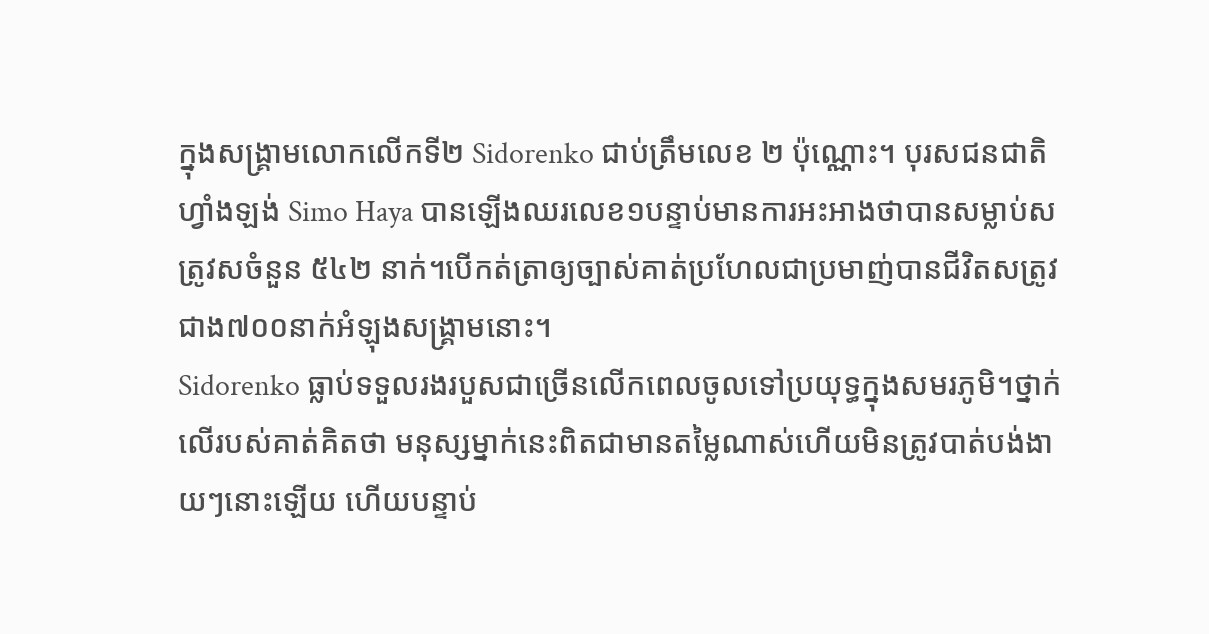ក្នុងសង្គ្រាមលោកលើកទី២ Sidorenko ជាប់ត្រឹមលេខ ២ ប៉ុណ្ណោះ។ បុរសជនជាតិហ្វាំងឡង់ Simo Haya បានឡើងឈរលេខ១បន្ទាប់មានការអះអាងថាបានសម្លាប់សត្រូវសចំនួន ៥៤២ នាក់។បើកត់ត្រាឲ្យច្បាស់គាត់ប្រហែលជាប្រមាញ់បានជីវិតសត្រូវជាង៧០០នាក់អំឡុងសង្គ្រាមនោះ។
Sidorenko ធ្លាប់ទទួលរងរបួសជាច្រើនលើកពេលចូលទៅប្រយុទ្ធក្នុងសមរភូមិ។ថ្នាក់លើរបស់គាត់គិតថា មនុស្សម្នាក់នេះពិតជាមានតម្លៃណាស់ហើយមិនត្រូវបាត់បង់ងាយៗនោះឡើយ ហើយបន្ទាប់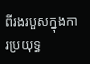ពីរងរបួសក្នុងការប្រយុទ្ធ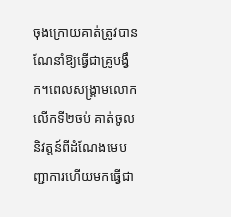ចុងក្រោយគាត់ត្រូវបានណែនាំឱ្យធ្វើជាគ្រូបង្វឹក។ពេលសង្គ្រាមលោកលើកទី២ចប់ គាត់ចូលនិវត្តន៍ពីដំណែងមេបញ្ជាការហើយមកធ្វើជា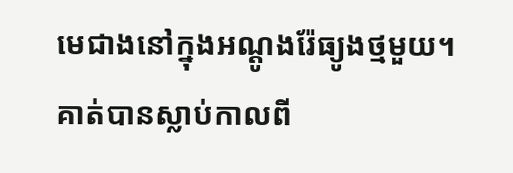មេជាងនៅក្នុងអណ្ដូងរ៉ែធ្យូងថ្មមួយ។ គាត់បានស្លាប់កាលពី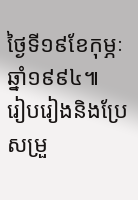ថ្ងៃទី១៩ខែកុម្ភៈឆ្នាំ១៩៩៤៕
រៀបរៀងនិងប្រែសម្រួ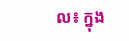ល៖ ក្នុង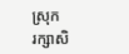ស្រុក
រក្សាសិ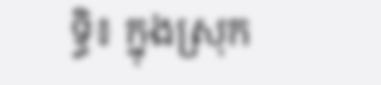ទ្ធិ៖ ក្នុងស្រុក